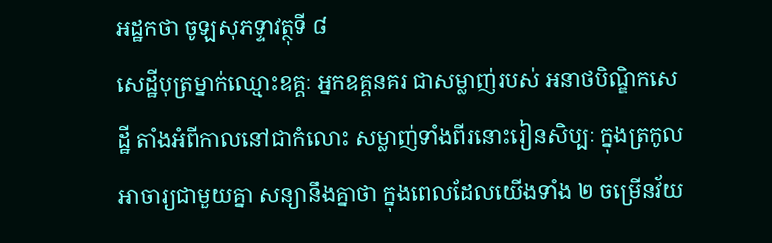អដ្ឋកថា ចូឡសុភទ្ទាវត្ថុទី ៨
សេដ្ឋីបុត្រម្នាក់ឈ្មោះឧគ្គៈ អ្នកឧគ្គនគរ ជាសម្លាញ់របស់ អនាថបិណ្ឌិកសេដ្ឋី តាំងអំពីកាលនៅជាកំលោះ សម្លាញ់ទាំងពីរនោះរៀនសិប្បៈ ក្នុងត្រកូលអាចារ្យជាមួយគ្នា សន្យានឹងគ្នាថា ក្នុងពេលដែលយើងទាំង ២ ចម្រើនវ័យ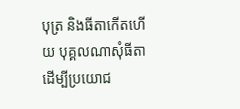បុត្រ និងធីតាកើតហើយ បុគ្គលណាសុំធីតាដើម្បីប្រយោជ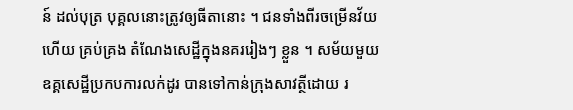ន៍ ដល់បុត្រ បុគ្គលនោះត្រូវឲ្យធីតានោះ ។ ជនទាំងពីរចម្រើនវ័យហើយ គ្រប់គ្រង តំណែងសេដ្ឋីក្នុងនគររៀងៗ ខ្លួន ។ សម័យមួយ ឧគ្គសេដ្ឋីប្រកបការលក់ដូរ បានទៅកាន់ក្រុងសាវត្ថីដោយ រ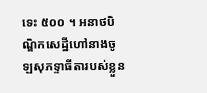ទេះ ៥០០ ។ អនាថបិណ្ឌិកសេដ្ឋីហៅនាងចូឡសុភទ្ទាធីតារបស់ខ្លួន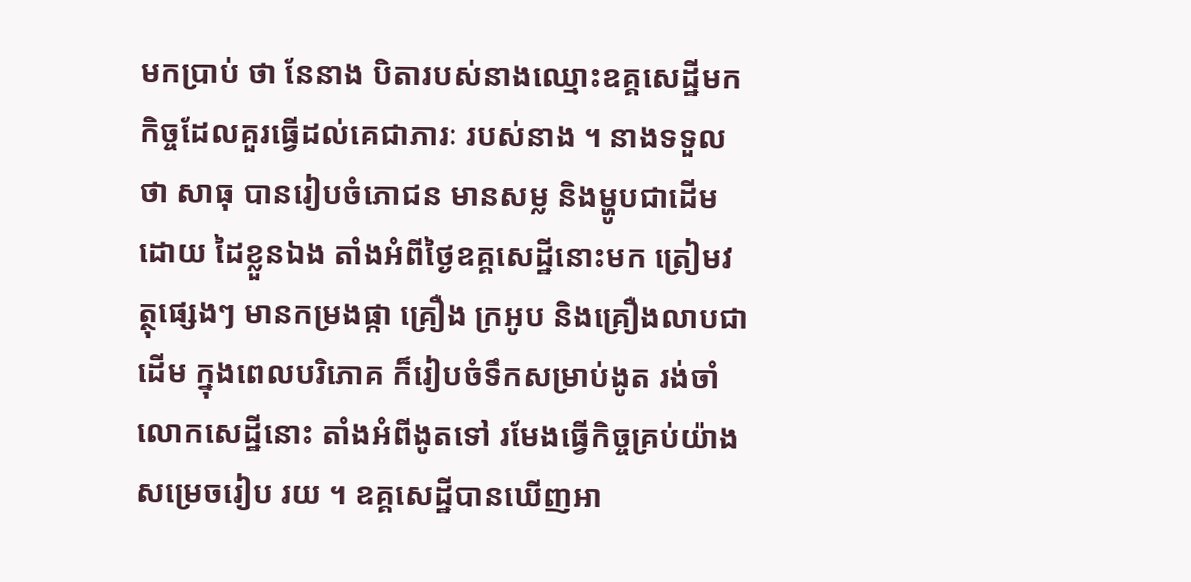មកប្រាប់ ថា នែនាង បិតារបស់នាងឈ្មោះឧគ្គសេដ្ឋីមក កិច្ចដែលគួរធ្វើដល់គេជាភារៈ របស់នាង ។ នាងទទួលថា សាធុ បានរៀបចំភោជន មានសម្ល និងម្ហូបជាដើមដោយ ដៃខ្លួនឯង តាំងអំពីថ្ងៃឧគ្គសេដ្ឋីនោះមក ត្រៀមវត្ថុផ្សេងៗ មានកម្រងផ្កា គ្រឿង ក្រអូប និងគ្រឿងលាបជាដើម ក្នុងពេលបរិភោគ ក៏រៀបចំទឹកសម្រាប់ងូត រង់ចាំលោកសេដ្ឋីនោះ តាំងអំពីងូតទៅ រមែងធ្វើកិច្ចគ្រប់យ៉ាងសម្រេចរៀប រយ ។ ឧគ្គសេដ្ឋីបានឃើញអា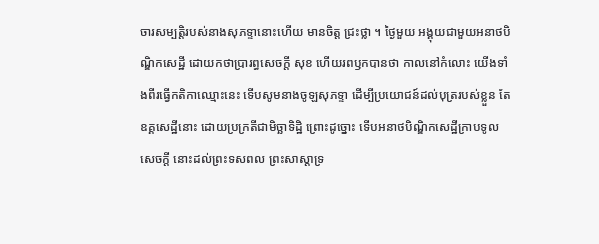ចារសម្បត្តិរបស់នាងសុភទ្ទានោះហើយ មានចិត្ត ជ្រះថ្លា ។ ថ្ងៃមួយ អង្គុយជាមួយអនាថបិណ្ឌិកសេដ្ឋី ដោយកថាប្រារព្ធសេចក្តី សុខ ហើយរពឫកបានថា កាលនៅកំលោះ យើងទាំងពីរធ្វើកតិកាឈ្មោះនេះ ទើបសូមនាងចូឡសុភទ្ទា ដើម្បីប្រយោជន៍ដល់បុត្ររបស់ខ្លួន តែឧគ្គសេដ្ឋីនោះ ដោយប្រក្រតីជាមិច្ឆាទិដ្ឋិ ព្រោះដូច្នោះ ទើបអនាថបិណ្ឌិកសេដ្ឋីក្រាបទូលសេចក្តី នោះដល់ព្រះទសពល ព្រះសាស្តាទ្រ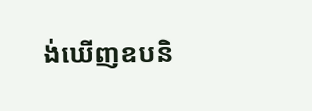ង់ឃើញឧបនិ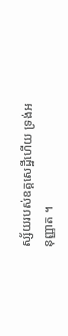ស្ស័យរបស់ឧគ្គសេដ្ឋីហើយ ទ្រង់អនុញ្ញាត ។